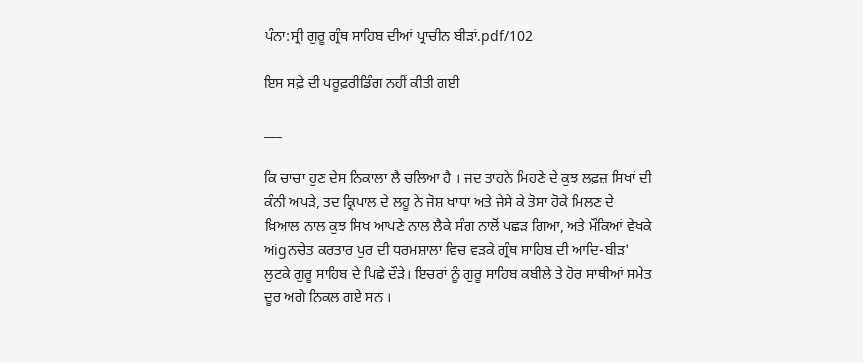ਪੰਨਾ:ਸ੍ਰੀ ਗੁਰੂ ਗ੍ਰੰਥ ਸਾਹਿਬ ਦੀਆਂ ਪ੍ਰਾਚੀਨ ਬੀੜਾਂ.pdf/102

ਇਸ ਸਫ਼ੇ ਦੀ ਪਰੂਫ਼ਰੀਡਿੰਗ ਨਹੀਂ ਕੀਤੀ ਗਈ

___

ਕਿ ਚਾਚਾ ਹੁਣ ਦੇਸ ਨਿਕਾਲਾ ਲੈ ਚਲਿਆ ਹੈ । ਜਦ ਤਾਹਨੇ ਮਿਹਣੇ ਦੇ ਕੁਝ ਲਫ਼ਜ਼ ਸਿਖਾਂ ਦੀ ਕੰਨੀ ਅਪੜੇ, ਤਦ ਕ੍ਰਿਪਾਲ ਦੇ ਲਹੂ ਨੇ ਜੋਸ਼ ਖਾਧਾ ਅਤੇ ਜੇਸੇ ਕੇ ਤੋਸਾ ਹੋਕੇ ਮਿਲਣ ਦੇ ਖ਼ਿਆਲ ਨਾਲ ਕੁਝ ਸਿਖ ਆਪਣੇ ਨਾਲ ਲੈਕੇ ਸੰਗ ਨਾਲੋਂ ਪਛੜ ਗਿਆ, ਅਤੇ ਮੌਕਿਆਂ ਵੇਖਕੇ ਅigਨਚੇਤ ਕਰਤਾਰ ਪੁਰ ਦੀ ਧਰਮਸ਼ਾਲਾ ਵਿਚ ਵੜਕੇ ਗ੍ਰੰਥ ਸਾਹਿਬ ਦੀ ਆਦਿ-ਬੀੜ' ਲੁਟਕੇ ਗੁਰੂ ਸਾਹਿਬ ਦੇ ਪਿਛੇ ਦੌੜੇ। ਇਚਰਾਂ ਨੂੰ ਗੁਰੂ ਸਾਹਿਬ ਕਬੀਲੇ ਤੇ ਹੋਰ ਸਾਥੀਆਂ ਸਮੇਤ ਦੂਰ ਅਗੇ ਨਿਕਲ ਗਏ ਸਨ ।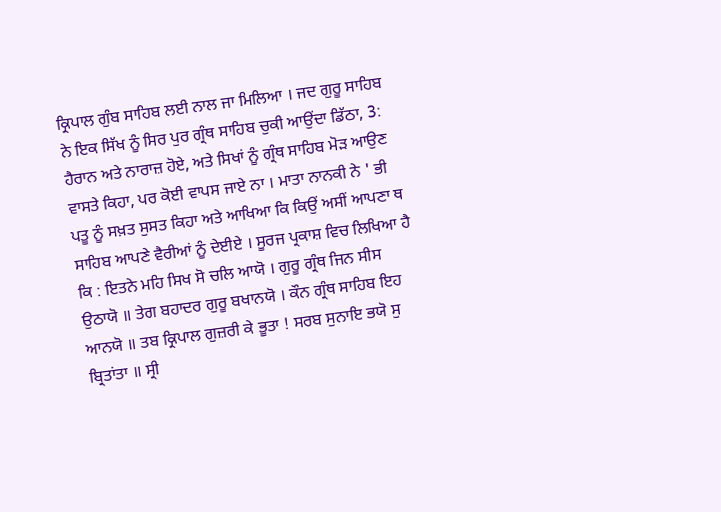ਕ੍ਰਿਪਾਲ ਗੁੰਬ ਸਾਹਿਬ ਲਈ ਨਾਲ ਜਾ ਮਿਲਿਆ । ਜਦ ਗੁਰੂ ਸਾਹਿਬ ਨੇ ਇਕ ਸਿੱਖ ਨੂੰ ਸਿਰ ਪੁਰ ਗ੍ਰੰਥ ਸਾਹਿਬ ਚੁਕੀ ਆਉਂਦਾ ਡਿੱਠਾ, 3: ਹੈਰਾਨ ਅਤੇ ਨਾਰਾਜ਼ ਹੋਏ, ਅਤੇ ਸਿਖਾਂ ਨੂੰ ਗ੍ਰੰਥ ਸਾਹਿਬ ਮੋੜ ਆਉਣ ਵਾਸਤੇ ਕਿਹਾ, ਪਰ ਕੋਈ ਵਾਪਸ ਜਾਏ ਨਾ । ਮਾਤਾ ਨਾਨਕੀ ਨੇ ' ਭੀ ਪਤੂ ਨੂੰ ਸਖ਼ਤ ਸੁਸਤ ਕਿਹਾ ਅਤੇ ਆਖਿਆ ਕਿ ਕਿਉਂ ਅਸੀਂ ਆਪਣਾ ਥ ਸਾਹਿਬ ਆਪਣੇ ਵੈਰੀਆਂ ਨੂੰ ਦੇਈਏ । ਸੂਰਜ ਪ੍ਰਕਾਸ਼ ਵਿਚ ਲਿਖਿਆ ਹੈ ਕਿ : ਇਤਨੇ ਮਹਿ ਸਿਖ ਸੋ ਚਲਿ ਆਯੋ । ਗੁਰੂ ਗ੍ਰੰਥ ਜਿਨ ਸੀਸ ਉਠਾਯੋ ॥ ਤੇਗ ਬਹਾਦਰ ਗੁਰੂ ਬਖਾਨਯੋ । ਕੌਨ ਗ੍ਰੰਥ ਸਾਹਿਬ ਇਹ ਆਨਯੋ ॥ ਤਬ ਕ੍ਰਿਪਾਲ ਗੁਜ਼ਰੀ ਕੇ ਭੂਤਾ ! ਸਰਬ ਸੁਨਾਇ ਭਯੋ ਸੁ ਬ੍ਰਿਤਾਂਤਾ ॥ ਸ੍ਰੀ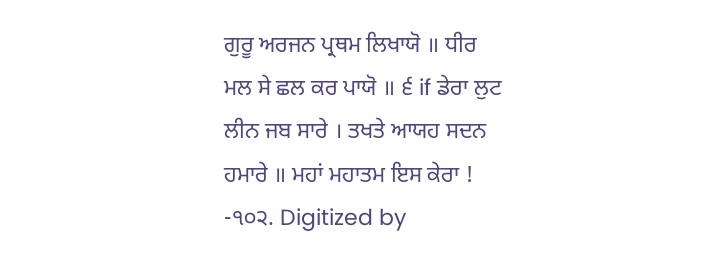ਗੁਰੂ ਅਰਜਨ ਪ੍ਰਥਮ ਲਿਖਾਯੋ ॥ ਧੀਰ ਮਲ ਸੇ ਛਲ ਕਰ ਪਾਯੋ ॥ ੬ if ਡੇਰਾ ਲੁਟ ਲੀਨ ਜਬ ਸਾਰੇ । ਤਖਤੇ ਆਯਹ ਸਦਨ ਹਮਾਰੇ ॥ ਮਹਾਂ ਮਹਾਤਮ ਇਸ ਕੇਰਾ ! -੧੦੨. Digitized by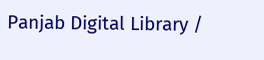Panjab Digital Library /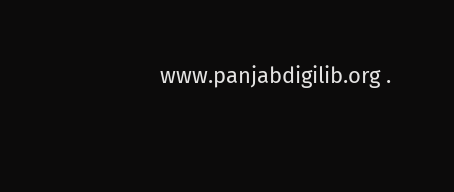www.panjabdigilib.org .